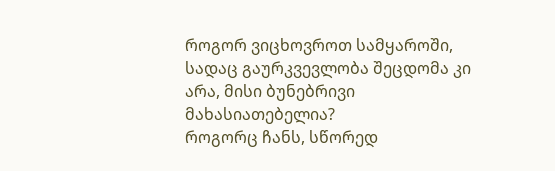როგორ ვიცხოვროთ სამყაროში, სადაც გაურკვევლობა შეცდომა კი არა, მისი ბუნებრივი მახასიათებელია?
როგორც ჩანს, სწორედ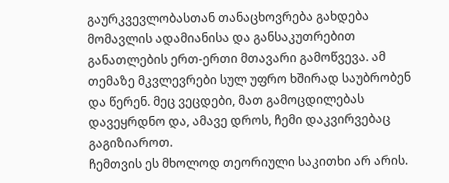გაურკვევლობასთან თანაცხოვრება გახდება მომავლის ადამიანისა და განსაკუთრებით განათლების ერთ-ერთი მთავარი გამოწვევა. ამ თემაზე მკვლევრები სულ უფრო ხშირად საუბრობენ და წერენ. მეც ვეცდები, მათ გამოცდილებას დავეყრდნო და, ამავე დროს, ჩემი დაკვირვებაც გაგიზიაროთ.
ჩემთვის ეს მხოლოდ თეორიული საკითხი არ არის.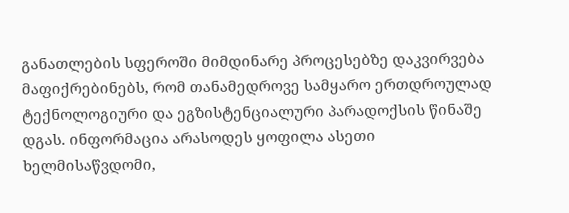განათლების სფეროში მიმდინარე პროცესებზე დაკვირვება მაფიქრებინებს, რომ თანამედროვე სამყარო ერთდროულად ტექნოლოგიური და ეგზისტენციალური პარადოქსის წინაშე დგას. ინფორმაცია არასოდეს ყოფილა ასეთი ხელმისაწვდომი,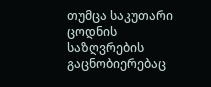თუმცა საკუთარი ცოდნის საზღვრების გაცნობიერებაც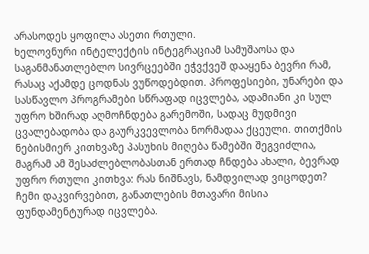არასოდეს ყოფილა ასეთი რთული.
ხელოვნური ინტელექტის ინტეგრაციამ სამუშაოსა და საგანმანათლებლო სივრცეებში ეჭვქვეშ დააყენა ბევრი რამ, რასაც აქამდე ცოდნას ვუწოდებდით. პროფესიები, უნარები და სასწავლო პროგრამები სწრაფად იცვლება, ადამიანი კი სულ უფრო ხშირად აღმოჩნდება გარემოში, სადაც მუდმივი ცვალებადობა და გაურკვევლობა ნორმადაა ქცეული. თითქმის ნებისმიერ კითხვაზე პასუხის მიღება წამებში შეგვიძლია, მაგრამ ამ შესაძლებლობასთან ერთად ჩნდება ახალი, ბევრად უფრო რთული კითხვა: რას ნიშნავს, ნამდვილად ვიცოდეთ?
ჩემი დაკვირვებით, განათლების მთავარი მისია ფუნდამენტურად იცვლება.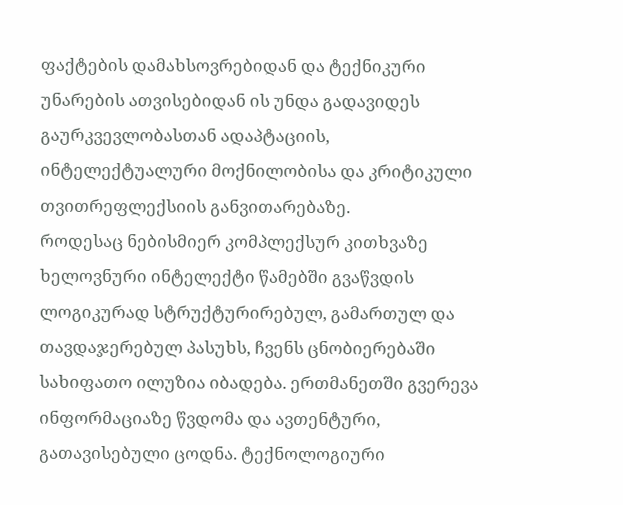ფაქტების დამახსოვრებიდან და ტექნიკური უნარების ათვისებიდან ის უნდა გადავიდეს გაურკვევლობასთან ადაპტაციის, ინტელექტუალური მოქნილობისა და კრიტიკული თვითრეფლექსიის განვითარებაზე.
როდესაც ნებისმიერ კომპლექსურ კითხვაზე ხელოვნური ინტელექტი წამებში გვაწვდის ლოგიკურად სტრუქტურირებულ, გამართულ და თავდაჯერებულ პასუხს, ჩვენს ცნობიერებაში სახიფათო ილუზია იბადება. ერთმანეთში გვერევა ინფორმაციაზე წვდომა და ავთენტური, გათავისებული ცოდნა. ტექნოლოგიური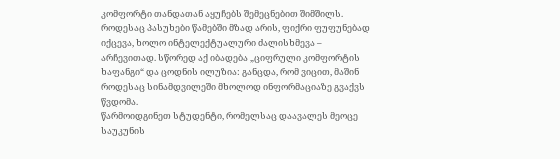კომფორტი თანდათან აყუჩებს შემეცნებით შიმშილს. როდესაც პასუხები წამებში მზად არის, ფიქრი ფუფუნებად იქცევა, ხოლო ინტელექტუალური ძალისხმევა – არჩევითად. სწორედ აქ იბადება „ციფრული კომფორტის ხაფანგი“ და ცოდნის ილუზია: განცდა, რომ ვიცით, მაშინ როდესაც სინამდვილეში მხოლოდ ინფორმაციაზე გვაქვს წვდომა.
წარმოიდგინეთ სტუდენტი, რომელსაც დაავალეს მეოცე საუკუნის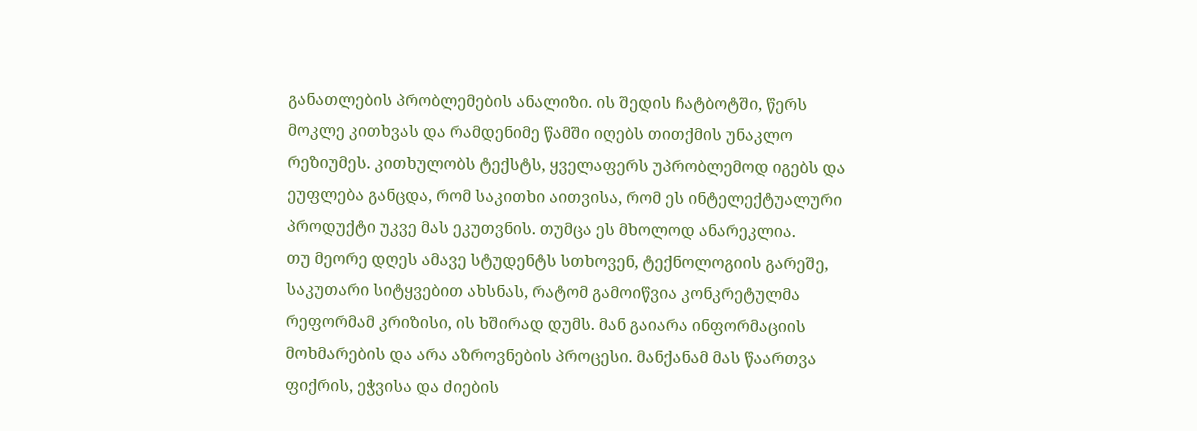განათლების პრობლემების ანალიზი. ის შედის ჩატბოტში, წერს მოკლე კითხვას და რამდენიმე წამში იღებს თითქმის უნაკლო რეზიუმეს. კითხულობს ტექსტს, ყველაფერს უპრობლემოდ იგებს და ეუფლება განცდა, რომ საკითხი აითვისა, რომ ეს ინტელექტუალური პროდუქტი უკვე მას ეკუთვნის. თუმცა ეს მხოლოდ ანარეკლია.
თუ მეორე დღეს ამავე სტუდენტს სთხოვენ, ტექნოლოგიის გარეშე, საკუთარი სიტყვებით ახსნას, რატომ გამოიწვია კონკრეტულმა რეფორმამ კრიზისი, ის ხშირად დუმს. მან გაიარა ინფორმაციის მოხმარების და არა აზროვნების პროცესი. მანქანამ მას წაართვა ფიქრის, ეჭვისა და ძიების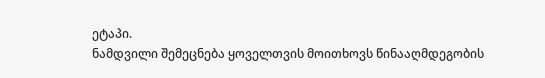ეტაპი.
ნამდვილი შემეცნება ყოველთვის მოითხოვს წინააღმდეგობის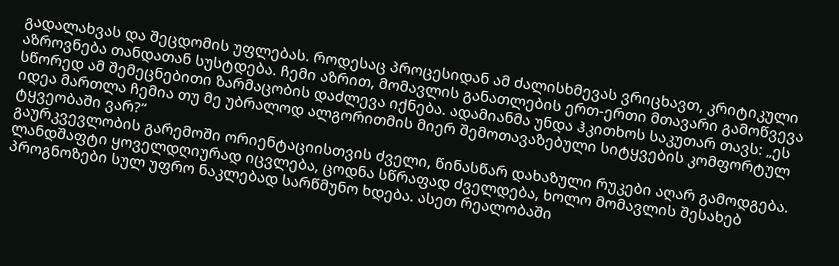გადალახვას და შეცდომის უფლებას. როდესაც პროცესიდან ამ ძალისხმევას ვრიცხავთ, კრიტიკული აზროვნება თანდათან სუსტდება. ჩემი აზრით, მომავლის განათლების ერთ-ერთი მთავარი გამოწვევა სწორედ ამ შემეცნებითი ზარმაცობის დაძლევა იქნება. ადამიანმა უნდა ჰკითხოს საკუთარ თავს: „ეს იდეა მართლა ჩემია თუ მე უბრალოდ ალგორითმის მიერ შემოთავაზებული სიტყვების კომფორტულ ტყვეობაში ვარ?“
გაურკვევლობის გარემოში ორიენტაციისთვის ძველი, წინასწარ დახაზული რუკები აღარ გამოდგება. ლანდშაფტი ყოველდღიურად იცვლება, ცოდნა სწრაფად ძველდება, ხოლო მომავლის შესახებ პროგნოზები სულ უფრო ნაკლებად სარწმუნო ხდება. ასეთ რეალობაში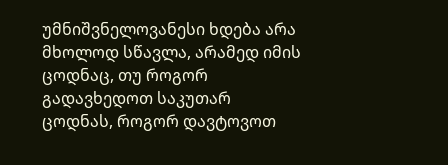უმნიშვნელოვანესი ხდება არა მხოლოდ სწავლა, არამედ იმის ცოდნაც, თუ როგორ გადავხედოთ საკუთარ ცოდნას, როგორ დავტოვოთ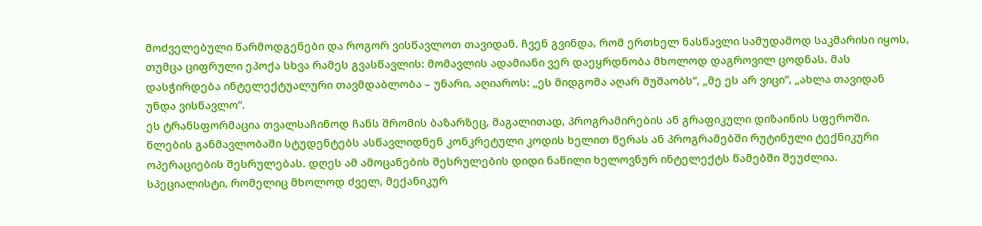მოძველებული წარმოდგენები და როგორ ვისწავლოთ თავიდან. ჩვენ გვინდა, რომ ერთხელ ნასწავლი სამუდამოდ საკმარისი იყოს, თუმცა ციფრული ეპოქა სხვა რამეს გვასწავლის: მომავლის ადამიანი ვერ დაეყრდნობა მხოლოდ დაგროვილ ცოდნას. მას დასჭირდება ინტელექტუალური თავმდაბლობა – უნარი, აღიაროს: „ეს მიდგომა აღარ მუშაობს“, „მე ეს არ ვიცი“, „ახლა თავიდან უნდა ვისწავლო“.
ეს ტრანსფორმაცია თვალსაჩინოდ ჩანს შრომის ბაზარზეც, მაგალითად, პროგრამირების ან გრაფიკული დიზაინის სფეროში. წლების განმავლობაში სტუდენტებს ასწავლიდნენ კონკრეტული კოდის ხელით წერას ან პროგრამებში რუტინული ტექნიკური ოპერაციების შესრულებას. დღეს ამ ამოცანების შესრულების დიდი ნაწილი ხელოვნურ ინტელექტს წამებში შეუძლია. სპეციალისტი, რომელიც მხოლოდ ძველ, მექანიკურ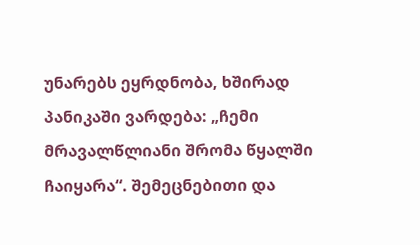უნარებს ეყრდნობა, ხშირად პანიკაში ვარდება: „ჩემი მრავალწლიანი შრომა წყალში ჩაიყარა“. შემეცნებითი და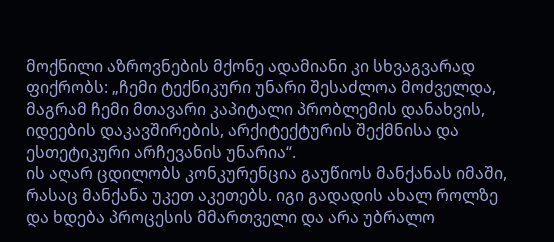მოქნილი აზროვნების მქონე ადამიანი კი სხვაგვარად ფიქრობს: „ჩემი ტექნიკური უნარი შესაძლოა მოძველდა, მაგრამ ჩემი მთავარი კაპიტალი პრობლემის დანახვის, იდეების დაკავშირების, არქიტექტურის შექმნისა და ესთეტიკური არჩევანის უნარია“.
ის აღარ ცდილობს კონკურენცია გაუწიოს მანქანას იმაში, რასაც მანქანა უკეთ აკეთებს. იგი გადადის ახალ როლზე და ხდება პროცესის მმართველი და არა უბრალო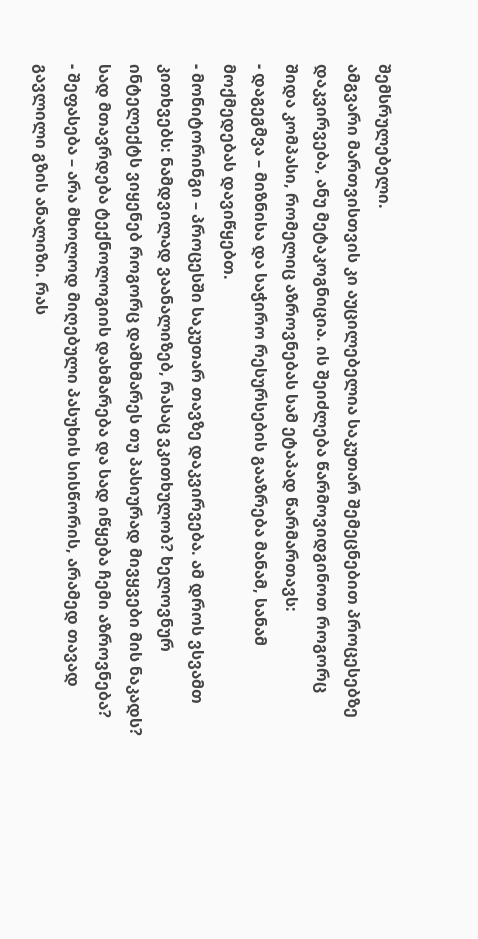შემსრულებელი.
ამგვარი მართვისთვის კი აუცილებელია საკუთარ შემეცნებით პროცესებზე დაკვირვება, ანუ მეტაკოგნიცია. ის შეიძლება წარმოვიდგინოთ როგორც შიდა კომპასი, რომელიც აზროვნებას სამ ეტაპად წარმართავს:
- დაგეგმვა – მიზნისა და საჭირო რესურსების გააზრება მანამ, სანამ მოქმედებას დავიწყებთ.
- მონიტორინგი – პროცესში საკუთარ თავზე დაკვირვება. ამ დროს ვსვამთ კითხვებს: ნამდვილად ვაანალიზებ, რასაც ვკითხულობ? ხელოვნურ ინტელექტს ვიყენებ როგორც დამხმარეს თუ პასიურად მივყვები მის ნაკადს? სად მთავრდება ტექნოლოგიის დახმარება და სად იწყება ჩემი აზროვნება?
- შეფასება – არა მხოლოდ მიღებული პასუხის სისწორის, არამედ თავად გავლილი გზის ანალიზი. რას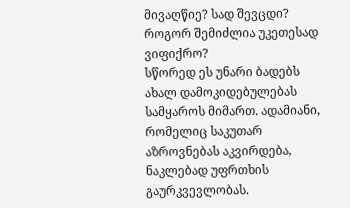მივაღწიე? სად შევცდი? როგორ შემიძლია უკეთესად ვიფიქრო?
სწორედ ეს უნარი ბადებს ახალ დამოკიდებულებას სამყაროს მიმართ. ადამიანი, რომელიც საკუთარ აზროვნებას აკვირდება, ნაკლებად უფრთხის გაურკვევლობას.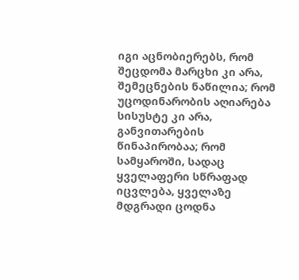იგი აცნობიერებს, რომ შეცდომა მარცხი კი არა, შემეცნების ნაწილია; რომ უცოდინარობის აღიარება სისუსტე კი არა, განვითარების წინაპირობაა; რომ სამყაროში, სადაც ყველაფერი სწრაფად იცვლება, ყველაზე მდგრადი ცოდნა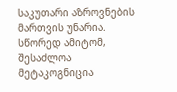საკუთარი აზროვნების მართვის უნარია. სწორედ ამიტომ, შესაძლოა მეტაკოგნიცია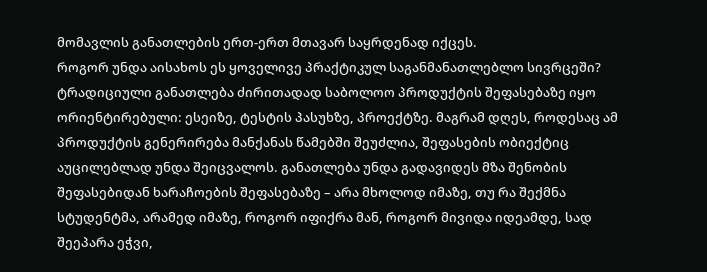მომავლის განათლების ერთ-ერთ მთავარ საყრდენად იქცეს.
როგორ უნდა აისახოს ეს ყოველივე პრაქტიკულ საგანმანათლებლო სივრცეში?
ტრადიციული განათლება ძირითადად საბოლოო პროდუქტის შეფასებაზე იყო ორიენტირებული: ესეიზე, ტესტის პასუხზე, პროექტზე. მაგრამ დღეს, როდესაც ამ პროდუქტის გენერირება მანქანას წამებში შეუძლია, შეფასების ობიექტიც აუცილებლად უნდა შეიცვალოს. განათლება უნდა გადავიდეს მზა შენობის შეფასებიდან ხარაჩოების შეფასებაზე – არა მხოლოდ იმაზე, თუ რა შექმნა სტუდენტმა, არამედ იმაზე, როგორ იფიქრა მან, როგორ მივიდა იდეამდე, სად შეეპარა ეჭვი,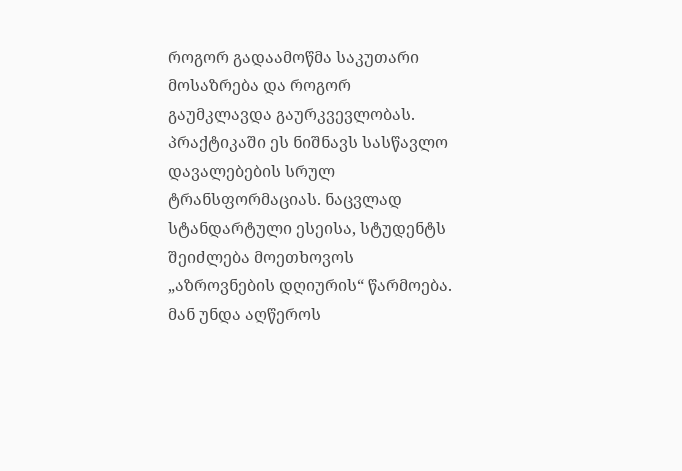როგორ გადაამოწმა საკუთარი მოსაზრება და როგორ გაუმკლავდა გაურკვევლობას.
პრაქტიკაში ეს ნიშნავს სასწავლო დავალებების სრულ ტრანსფორმაციას. ნაცვლად სტანდარტული ესეისა, სტუდენტს შეიძლება მოეთხოვოს „აზროვნების დღიურის“ წარმოება. მან უნდა აღწეროს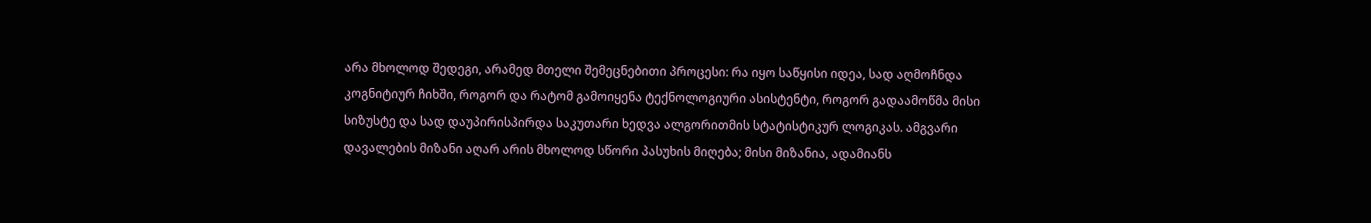არა მხოლოდ შედეგი, არამედ მთელი შემეცნებითი პროცესი: რა იყო საწყისი იდეა, სად აღმოჩნდა კოგნიტიურ ჩიხში, როგორ და რატომ გამოიყენა ტექნოლოგიური ასისტენტი, როგორ გადაამოწმა მისი სიზუსტე და სად დაუპირისპირდა საკუთარი ხედვა ალგორითმის სტატისტიკურ ლოგიკას. ამგვარი დავალების მიზანი აღარ არის მხოლოდ სწორი პასუხის მიღება; მისი მიზანია, ადამიანს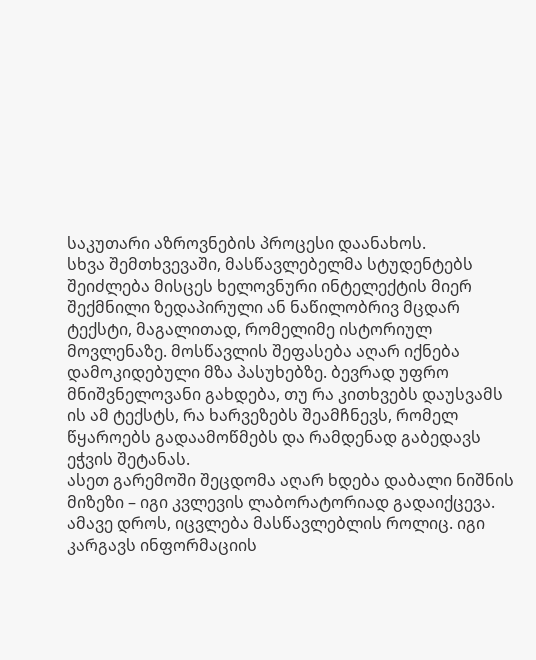საკუთარი აზროვნების პროცესი დაანახოს.
სხვა შემთხვევაში, მასწავლებელმა სტუდენტებს შეიძლება მისცეს ხელოვნური ინტელექტის მიერ შექმნილი ზედაპირული ან ნაწილობრივ მცდარ ტექსტი, მაგალითად, რომელიმე ისტორიულ მოვლენაზე. მოსწავლის შეფასება აღარ იქნება დამოკიდებული მზა პასუხებზე. ბევრად უფრო მნიშვნელოვანი გახდება, თუ რა კითხვებს დაუსვამს ის ამ ტექსტს, რა ხარვეზებს შეამჩნევს, რომელ წყაროებს გადაამოწმებს და რამდენად გაბედავს ეჭვის შეტანას.
ასეთ გარემოში შეცდომა აღარ ხდება დაბალი ნიშნის მიზეზი – იგი კვლევის ლაბორატორიად გადაიქცევა. ამავე დროს, იცვლება მასწავლებლის როლიც. იგი კარგავს ინფორმაციის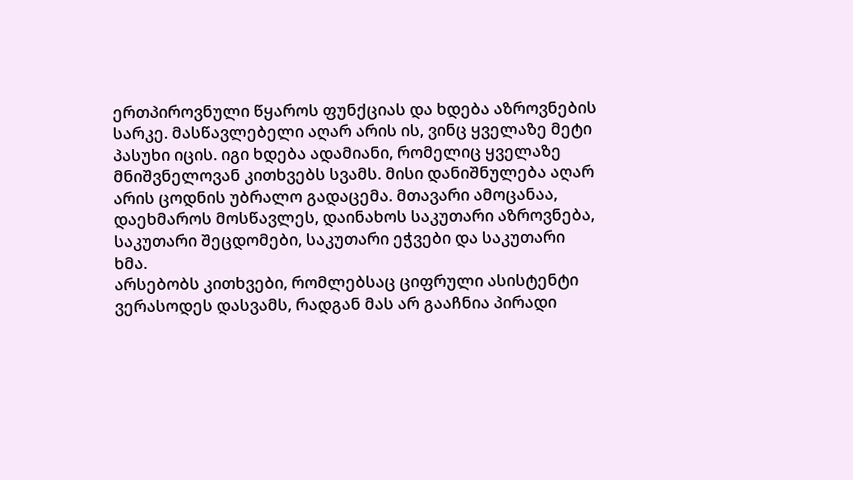ერთპიროვნული წყაროს ფუნქციას და ხდება აზროვნების სარკე. მასწავლებელი აღარ არის ის, ვინც ყველაზე მეტი პასუხი იცის. იგი ხდება ადამიანი, რომელიც ყველაზე მნიშვნელოვან კითხვებს სვამს. მისი დანიშნულება აღარ არის ცოდნის უბრალო გადაცემა. მთავარი ამოცანაა, დაეხმაროს მოსწავლეს, დაინახოს საკუთარი აზროვნება, საკუთარი შეცდომები, საკუთარი ეჭვები და საკუთარი ხმა.
არსებობს კითხვები, რომლებსაც ციფრული ასისტენტი ვერასოდეს დასვამს, რადგან მას არ გააჩნია პირადი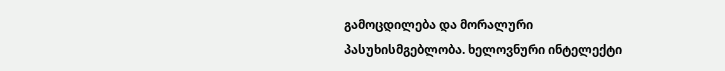გამოცდილება და მორალური პასუხისმგებლობა. ხელოვნური ინტელექტი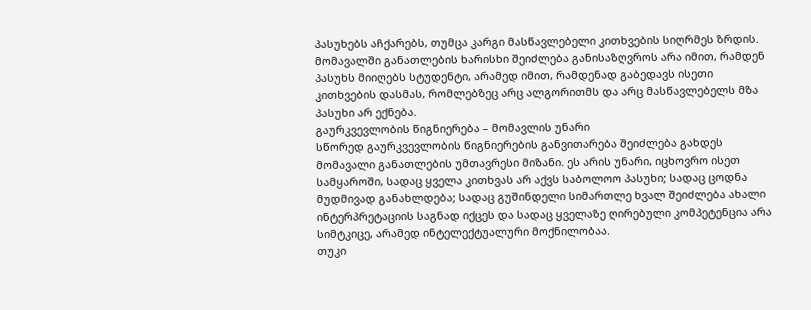პასუხებს აჩქარებს, თუმცა კარგი მასწავლებელი კითხვების სიღრმეს ზრდის. მომავალში განათლების ხარისხი შეიძლება განისაზღვროს არა იმით, რამდენ პასუხს მიიღებს სტუდენტი, არამედ იმით, რამდენად გაბედავს ისეთი კითხვების დასმას, რომლებზეც არც ალგორითმს და არც მასწავლებელს მზა პასუხი არ ექნება.
გაურკვევლობის წიგნიერება – მომავლის უნარი
სწორედ გაურკვევლობის წიგნიერების განვითარება შეიძლება გახდეს მომავალი განათლების უმთავრესი მიზანი. ეს არის უნარი, იცხოვრო ისეთ სამყაროში, სადაც ყველა კითხვას არ აქვს საბოლოო პასუხი; სადაც ცოდნა მუდმივად განახლდება; სადაც გუშინდელი სიმართლე ხვალ შეიძლება ახალი ინტერპრეტაციის საგნად იქცეს და სადაც ყველაზე ღირებული კომპეტენცია არა სიმტკიცე, არამედ ინტელექტუალური მოქნილობაა.
თუკი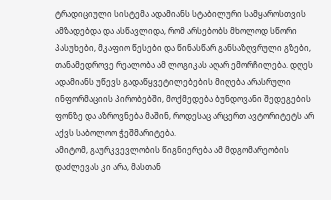ტრადიციული სისტემა ადამიანს სტაბილური სამყაროსთვის ამზადებდა და ასწავლიდა, რომ არსებობს მხოლოდ სწორი პასუხები, მკაფიო წესები და წინასწარ განსაზღვრული გზები, თანამედროვე რეალობა ამ ლოგიკას აღარ ემორჩილება. დღეს ადამიანს უწევს გადაწყვეტილებების მიღება არასრული ინფორმაციის პირობებში, მოქმედება ბუნდოვანი შედეგების ფონზე და აზროვნება მაშინ, როდესაც არცერთ ავტორიტეტს არ აქვს საბოლოო ჭეშმარიტება.
ამიტომ, გაურკვევლობის წიგნიერება ამ მდგომარეობის დაძლევას კი არა, მასთან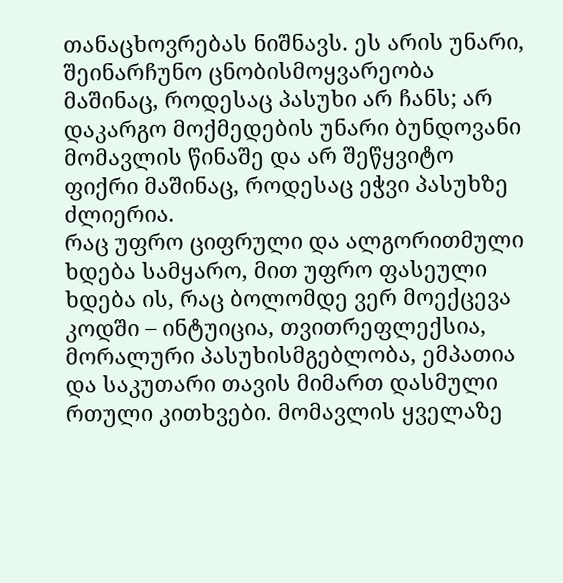თანაცხოვრებას ნიშნავს. ეს არის უნარი, შეინარჩუნო ცნობისმოყვარეობა მაშინაც, როდესაც პასუხი არ ჩანს; არ დაკარგო მოქმედების უნარი ბუნდოვანი მომავლის წინაშე და არ შეწყვიტო ფიქრი მაშინაც, როდესაც ეჭვი პასუხზე ძლიერია.
რაც უფრო ციფრული და ალგორითმული ხდება სამყარო, მით უფრო ფასეული ხდება ის, რაც ბოლომდე ვერ მოექცევა კოდში – ინტუიცია, თვითრეფლექსია, მორალური პასუხისმგებლობა, ემპათია და საკუთარი თავის მიმართ დასმული რთული კითხვები. მომავლის ყველაზე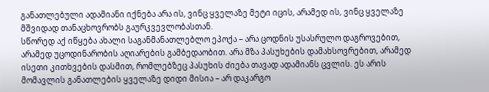განათლებული ადამიანი იქნება არა ის, ვინც ყველაზე მეტი იცის, არამედ ის, ვინც ყველაზე მშვიდად თანაცხოვრობს გაურკვევლობასთან.
სწორედ აქ იწყება ახალი საგანმანათლებლო ეპოქა – არა ცოდნის უსასრულო დაგროვებით, არამედ უცოდინარობის აღიარების გამბედაობით. არა მზა პასუხების დამახსოვრებით, არამედ ისეთი კითხვების დასმით, რომლებზეც პასუხის ძიება თავად ადამიანს ცვლის. ეს არის მომავლის განათლების ყველაზე დიდი მისია – არ დაკარგო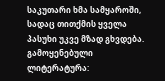საკუთარი ხმა სამყაროში, სადაც თითქმის ყველა პასუხი უკვე მზად გხვდება.
გამოყენებული ლიტერატურა: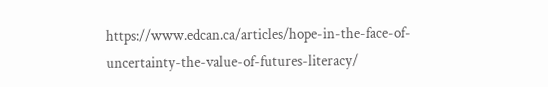https://www.edcan.ca/articles/hope-in-the-face-of-uncertainty-the-value-of-futures-literacy/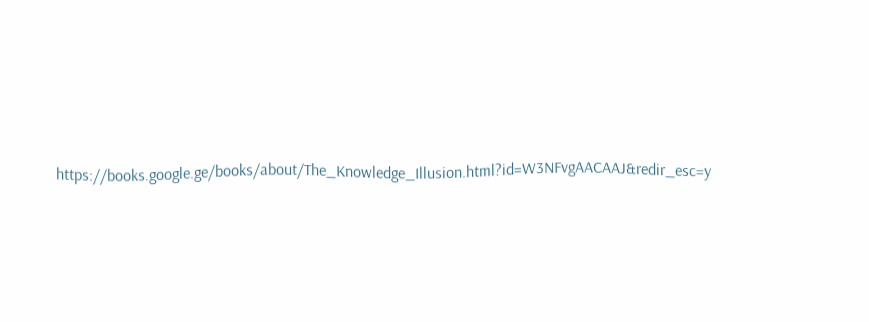https://books.google.ge/books/about/The_Knowledge_Illusion.html?id=W3NFvgAACAAJ&redir_esc=y